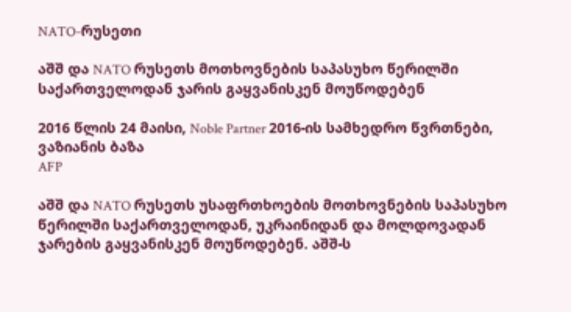NATO-რუსეთი

აშშ და NATO რუსეთს მოთხოვნების საპასუხო წერილში საქართველოდან ჯარის გაყვანისკენ მოუწოდებენ

2016 წლის 24 მაისი, Noble Partner 2016-ის სამხედრო წვრთნები, ვაზიანის ბაზა
AFP

აშშ და NATO რუსეთს უსაფრთხოების მოთხოვნების საპასუხო წერილში საქართველოდან, უკრაინიდან და მოლდოვადან ჯარების გაყვანისკენ მოუწოდებენ. აშშ-ს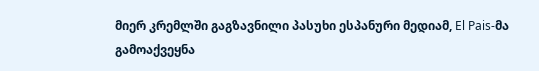მიერ კრემლში გაგზავნილი პასუხი ესპანური მედიამ, El Pais-მა გამოაქვეყნა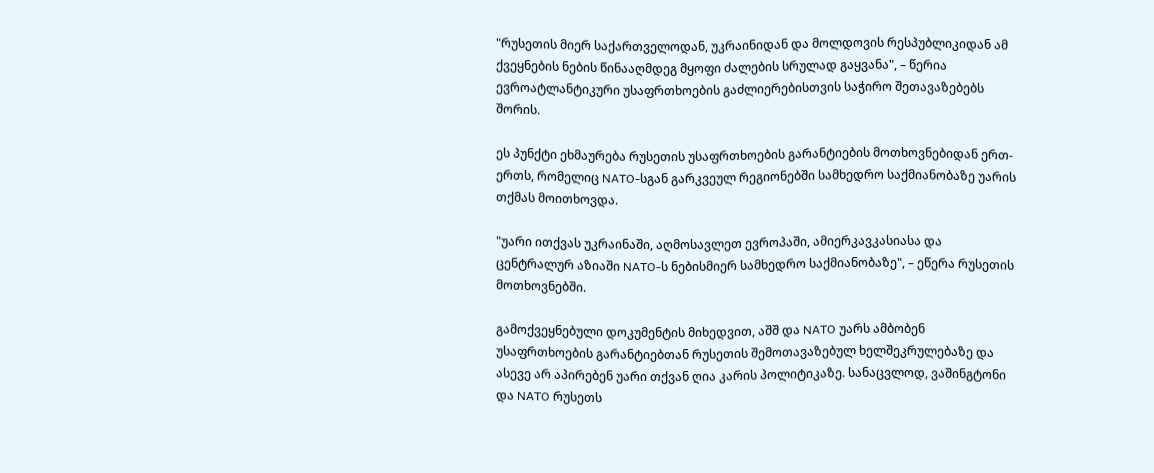"რუსეთის მიერ საქართველოდან, უკრაინიდან და მოლდოვის რესპუბლიკიდან ამ ქვეყნების ნების წინააღმდეგ მყოფი ძალების სრულად გაყვანა", – წერია ევროატლანტიკური უსაფრთხოების გაძლიერებისთვის საჭირო შეთავაზებებს შორის.

ეს პუნქტი ეხმაურება რუსეთის უსაფრთხოების გარანტიების მოთხოვნებიდან ერთ-ერთს, რომელიც NATO-სგან გარკვეულ რეგიონებში სამხედრო საქმიანობაზე უარის თქმას მოითხოვდა.

"უარი ითქვას უკრაინაში, აღმოსავლეთ ევროპაში, ამიერკავკასიასა და ცენტრალურ აზიაში NATO-ს ნებისმიერ სამხედრო საქმიანობაზე", – ეწერა რუსეთის მოთხოვნებში.

გამოქვეყნებული დოკუმენტის მიხედვით, აშშ და NATO უარს ამბობენ უსაფრთხოების გარანტიებთან რუსეთის შემოთავაზებულ ხელშეკრულებაზე და ასევე არ აპირებენ უარი თქვან ღია კარის პოლიტიკაზე. სანაცვლოდ, ვაშინგტონი და NATO რუსეთს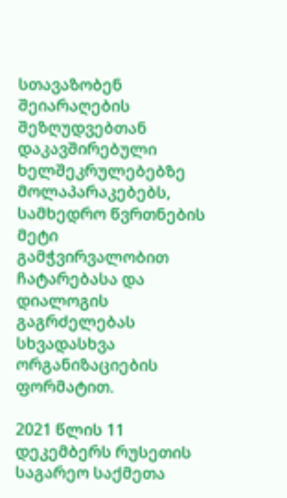სთავაზობენ შეიარაღების შეზღუდვებთან დაკავშირებული ხელშეკრულებებზე მოლაპარაკებებს, სამხედრო წვრთნების მეტი გამჭვირვალობით ჩატარებასა და დიალოგის გაგრძელებას სხვადასხვა ორგანიზაციების ფორმატით.

2021 წლის 11 დეკემბერს რუსეთის საგარეო საქმეთა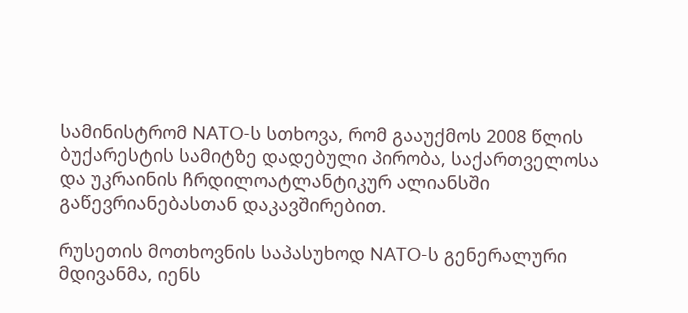სამინისტრომ NATO-ს სთხოვა, რომ გააუქმოს 2008 წლის ბუქარესტის სამიტზე დადებული პირობა, საქართველოსა და უკრაინის ჩრდილოატლანტიკურ ალიანსში გაწევრიანებასთან დაკავშირებით.

რუსეთის მოთხოვნის საპასუხოდ NATO-ს გენერალური მდივანმა, იენს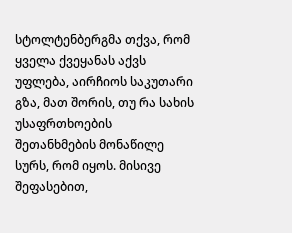სტოლტენბერგმა თქვა, რომ ყველა ქვეყანას აქვს უფლება, აირჩიოს საკუთარი გზა, მათ შორის, თუ რა სახის უსაფრთხოების შეთანხმების მონაწილე სურს, რომ იყოს. მისივე შეფასებით,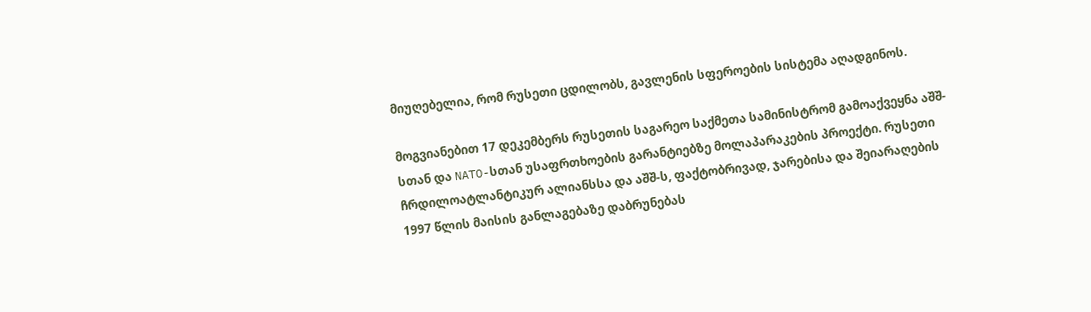მიუღებელია, რომ რუსეთი ცდილობს, გავლენის სფეროების სისტემა აღადგინოს.

მოგვიანებით 17 დეკემბერს რუსეთის საგარეო საქმეთა სამინისტრომ გამოაქვეყნა აშშ-სთან და NATO-სთან უსაფრთხოების გარანტიებზე მოლაპარაკების პროექტი. რუსეთი ჩრდილოატლანტიკურ ალიანსსა და აშშ-ს, ფაქტობრივად, ჯარებისა და შეიარაღების 1997 წლის მაისის განლაგებაზე დაბრუნებას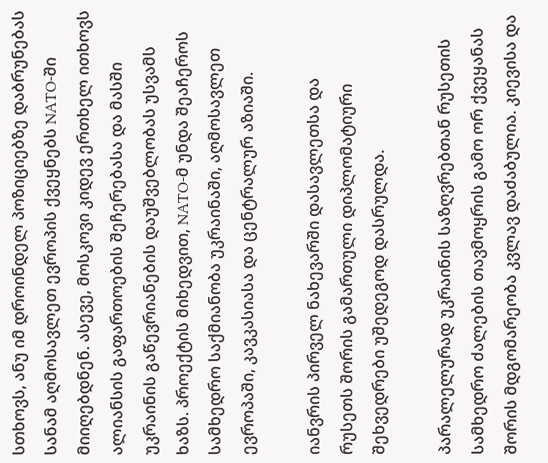სთხოვს, ანუ იმ დროინდელ პოზიციებზე დაბრუნებას სანამ აღმოსავლეთ ევროპის ქვეყნებს NATO-ში მიიღებდნენ. ასევე, მოსკოვი კიდევ ერთხელ ითხოვს ალიანსის გაფართოების შეჩერებასა და მასში უკრაინის გაწევრიანების დაუშვებლობას უსვამს ხაზს. პროექტის მიხედვით, NATO-მ უნდა შეაჩეროს სამხედრო საქმიანობა უკრაინაში, აღმოსავლეთ ევროპაში, კავკასიასა და ცენტრალურ აზიაში.

იანვრის პირველ ნახევარში დასავლეთსა და რუსეთს შორის გამართული დიპლომატიური შეხვედრები უშედეგოდ დასრულდა.

პარალელურად უკრაინის საზღვრებთან რუსეთის სამხედრო ძალების თავმოყრის გამო ორ ქვეყანას შორის მდგომარეობა კვლავ დაძაბულია. კიევისა და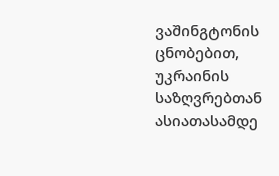ვაშინგტონის ცნობებით, უკრაინის საზღვრებთან ასიათასამდე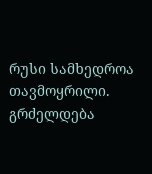რუსი სამხედროა თავმოყრილი. გრძელდება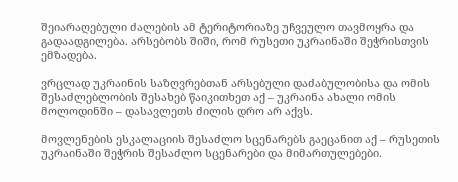შეიარაღებული ძალების ამ ტერიტორიაზე უჩვეულო თავმოყრა და გადაადგილება. არსებობს შიში, რომ რუსეთი უკრაინაში შეჭრისთვის ემზადება.

ვრცლად უკრაინის საზღვრებთან არსებული დაძაბულობისა და ომის შესაძლებლობის შესახებ წაიკითხეთ აქ – უკრაინა ახალი ომის მოლოდინში – დასავლეთს ძილის დრო არ აქვს.

მოვლენების ესკალაციის შესაძლო სცენარებს გაეცანით აქ – რუსეთის უკრაინაში შეჭრის შესაძლო სცენარები და მიმართულებები.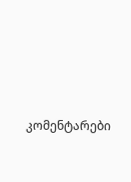კომენტარები